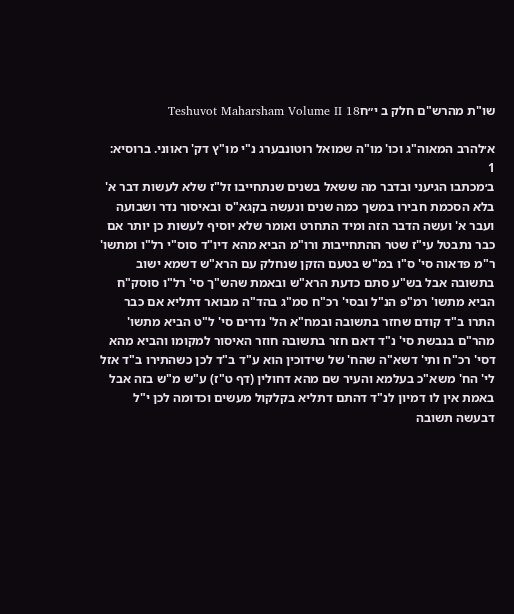שו"ת מהרש"ם חלק ב י״חTeshuvot Maharsham Volume II 18

א׳להרב המאוה"ג וכו' מו"ה שמואל רוטונבערג נ"י מו"ץ דק' ראווני. ברוסיא:
1
ב׳מכתבו הגיעני ובדבר מה ששאל בשנים שנתחייבו זל"ז שלא לעשות דבר א' בלא הסכמת חבירו במשך כמה שנים ונעשה בקגא"ס ובאיסור נדר ושבועה ועבר א' ועשה הדבר הזה ומיד התחרט ואומר שלא יוסיף לעשות כן יותר אם כבר נתבטל עי"ז שטר ההתחייבות ורו"מ הביא מהא דיו"ד סוס"י רל"ו ומתשו' ר"מ פדאוה סי' ס"ו במ"ש בטעם הזקן שנחלק עם הרא"ש דשמא ישוב בתשובה אבל בש"ע סתם כדעת הרא"ש ובאמת שהש"ך סי' רל"ו סוסק"ח הביא מתשו' רמ"פ הנ"ל ובסי' רכ"ח סמ"ג בהד"ה מבואר דתליא אם כבר התרו ב"ד קודם שחזר בתשובה ובמח"א הל' נדרים סי' ל"ט הביא מתשו' מהר"ם בנבשת סי' נ"ד דאם חזר בתשובה חוזר האיסור למקומו והביא מהא דסי' רכ"ח ותי' דשא"ה שהח' של שידוכין הוא ע"ד ב"ד לכן כשהתירו ב"ד אזל לי' הח' משא"כ בעלמא והעיר שם מהא דחולין (דף ט"ז) ע"ש מ"ש בזה אבל באמת אין לו דמיון לנ"ד דהתם דתליא בקלקול מעשים וכדומה לכן י"ל דבעשה תשובה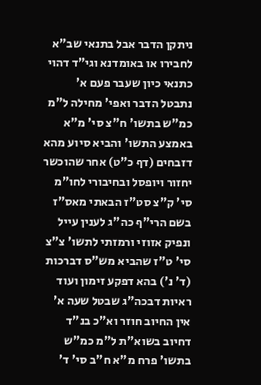ניתקן הדבר אבל בתנאי שב"א לחבירו או באומדנא וגי"ד דהוי כתנאי כיון שעבר פעם א' נתבטל הדבר ואפי' מחילה ל"מ כמ"ש בתשו' ח"צ סי' מ"א באמצע התשו' והביא סיוע מהא דזבחים (דף כ"ט) אחר שהוכשר יחזור ויופסל ובחיבורי לחו"מ סי' ק"צ סט"ז הבאתי מאס"ז בשם הרי"ף כה"ג לענין עייל ונפיק אזוזי ורמזתי לתשו' צ"צ סי' ט"ז שהביא מש"ס דברכות (ד' נ') בהא דפקע זימון ועוד ראיות דבכה"ג שבטל שעה א' אין החיוב חוזר וא"כ בנ"ד דחיוב בשוא"ת ל"מ כמ"ש בתשו' פרח מ"א ח"ב סי' ד'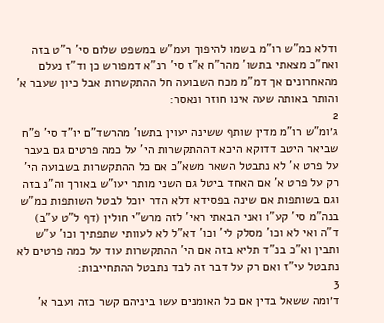ודלא כמ"ש רו"מ בשמו להיפוך ועמ"ש במשפט שלום סי' ר"ט בזה ואח"כ מצאתי בתשו' מהר"ח א"ז סי' רנ"א דמפורש כן וד"ז נעלם מהאחרונים אך דמ"מ מכח השבועה חל ההתקשרות אבל כיון שעבר א' והותר באותה שעה אינו חוזר ונאסר:
2
ג׳ומ"ש רו"מ מדין שותף ששינה יעוין בתשו' מהרשד"ם יו"ד סי' פ"ח שביאר היטב דדוקא היכא דההתקשרות הי' על כמה פרטים גם בעבר על פרט א' לא נתבטל השאר משא"כ אם כל ההתקשרות בשבועה הי' רק על פרט א' אם האחד ביטל גם השני מותר יעו"ש באורך וה"נ בזה וגם בשותפות אם שינה בפסידא דלא הדר יוכל לבטל השותפות כמ"ש בנה"מ סי' קע"ו ואני הבאתי ראי' לזה מרש"י חולין (דף ל"ט ע"ב) ד"ה ואי לא וכו' מסלק לי' וכו' דא"ל לא לעוותי שתפתיך וכו' ע"ש ותבין וא"כ בנ"ד תליא בזה אם הי' ההתקשרות עוד על כמה פרטים לא נתבטל עי"ז ואם רק על דבר זה לבד נתבטל ההתחייבות:
3
ד׳ומה ששאל בדין אם כל האומנים עשו ביניהם קשר כזה ועבר א'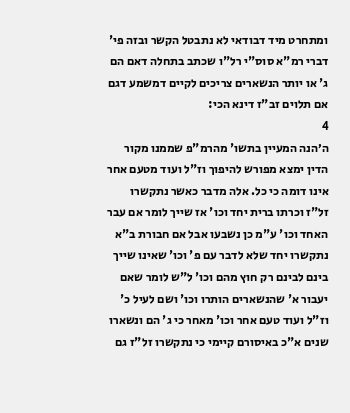ומתחרט מיד דבודאי לא נתבטל הקשר ובזה פי' דברי רמ"א סוס"י רל"ו שכתב בתחלה דאם הם ג' או יותר הנשארים צריכים לקיים דמשמע דגם אם תלוים זב"ז דינא הכי:
4
ה׳הנה המעיין בתשו' מהרמ"פ שממנו מקור הדין ימצא מפורש להיפוך וז"ל ועוד מטעם אחר אינו דומה כי כל. אלה מדבר כאשר נתקשרו זל"ז וכרתו ברית יחד וכו' אז שייך לומר אם עבר האחד וכו' ע"מ כן נשבעו אבל אם חבורת ב"א נתקשרו יחד שלא לדבר עם פ' וכו' שאינו שייך בינם לבינם רק חוץ מהם וכו' ל"ש לומר שאם יעבור א' שהנשארים הותרו וכו' ושם לעיל כ' וז"ל ועוד טעם אחר וכו' מאחר כי ג' הם ונשארו שנים א"כ באיסורם קיימי כי נתקשרו זל"ז גם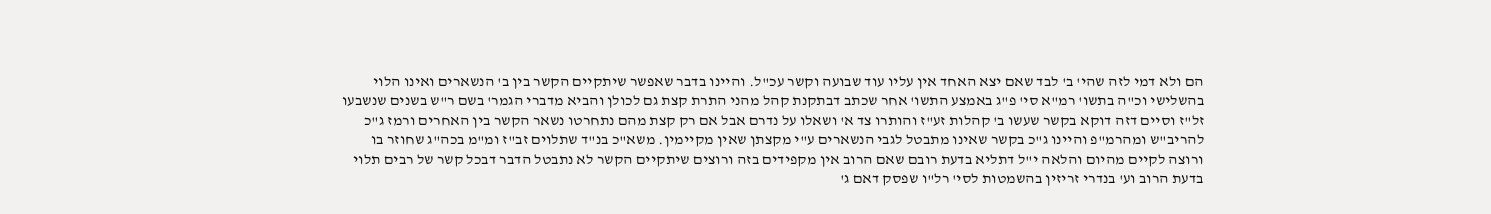הם ולא דמי לזה שהי' ב' לבד שאם יצא האחד אין עליו עוד שבועה וקשר עכ"ל. והיינו בדבר שאפשר שיתקיים הקשר בין ב' הנשארים ואינו הלוי בהשלישי וכ"ה בתשו' רמ"א סי' פ"ג באמצע התשו' אחר שכתב דבתקנת קהל מהני התרת קצת גם לכולן והביא מדברי הגמר' בשם ר"ש בשנים שנשבעו זל"ז וסיים דזה דוקא בקשר שעשו ב' קהלות זע"ז והותרו צד א' ושאלו על נדרם אבל אם רק קצת מהם נתחרטו נשאר הקשר בין האחרים ורמז ג"כ להריב"ש ומהרמ"פ והיינו ג"כ בקשר שאינו מתבטל לגבי הנשארים ע"י מקצתן שאין מקיימין. משא"כ בנ"ד שתלוים זב"ז ומ"מ בכה"ג שחוזר בו ורוצה לקיים מהיום והלאה י"ל דתליא בדעת רובם שאם הרוב אין מקפידים בזה ורוצים שיתקיים הקשר לא נתבטל הדבר דבכל קשר של רבים תלוי בדעת הרוב וע' בנדרי זריזין בהשמטות לסי' רל"ו שפסק דאם ג'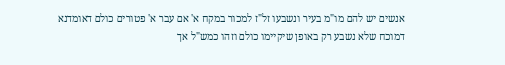אנשים יש להם מו"מ בעיר ונשבעו זל"ז למכור במקח א' אם עבר א' פטורים כולם דאומדנא דמוכח שלא נשבע רק באופן שיקיימו כולם וזהו כמש"ל אך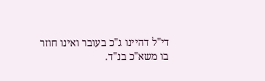די"ל דהיינו ג"כ בעובר ואינו חוזר בו משא"כ בנ"ד.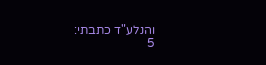והנלע"ד כתבתי:
5